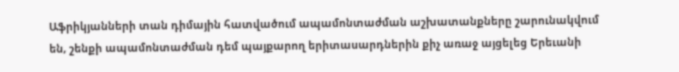Աֆրիկյանների տան դիմային հատվածում ապամոնտաժման աշխատանքները շարունակվում են, շենքի ապամոնտաժման դեմ պայքարող երիտասարդներին քիչ առաջ այցելեց Երեւանի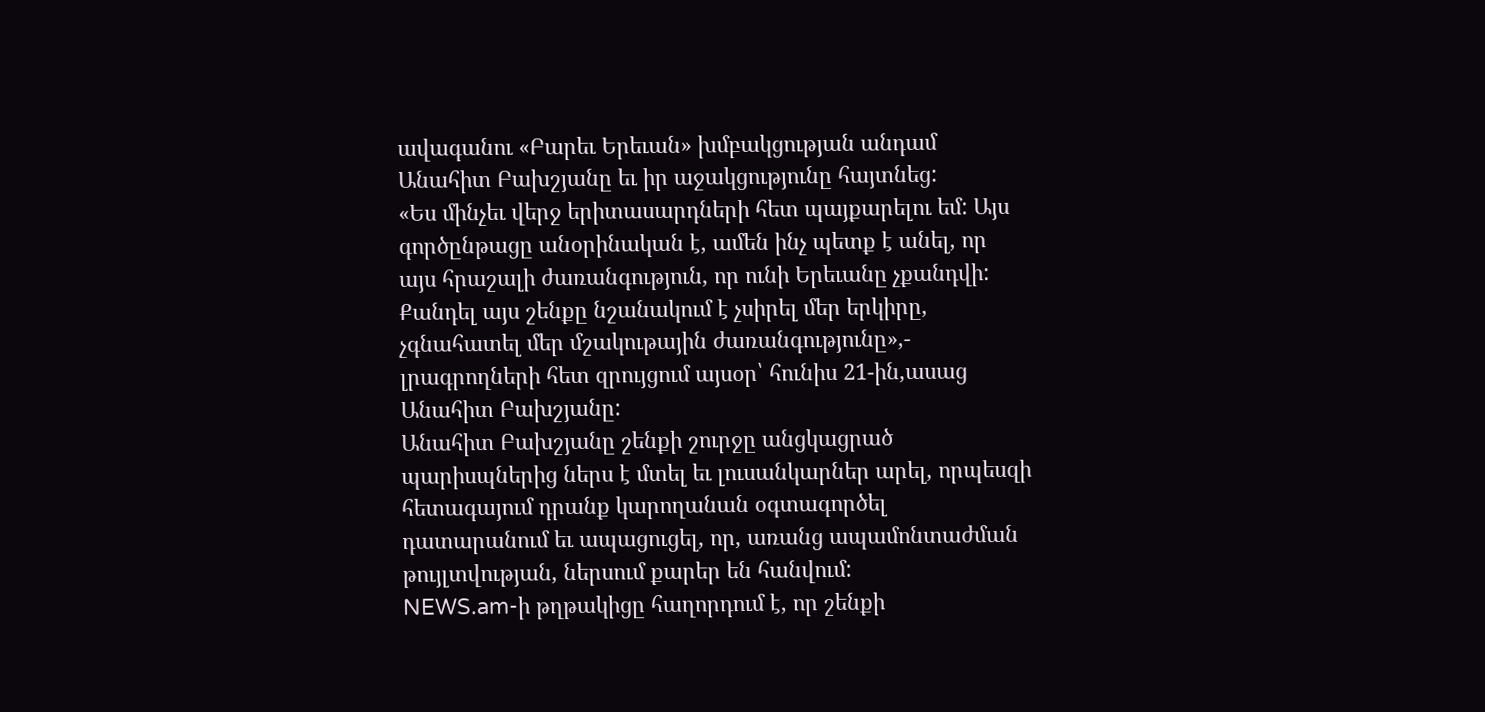ավագանու «Բարեւ Երեւան» խմբակցության անդամ Անահիտ Բախշյանը եւ իր աջակցությունը հայտնեց:
«Ես մինչեւ վերջ երիտասարդների հետ պայքարելու եմ: Այս գործընթացը անօրինական է, ամեն ինչ պետք է անել, որ այս հրաշալի ժառանգություն, որ ունի Երեւանը չքանդվի: Քանդել այս շենքը նշանակում է չսիրել մեր երկիրը, չգնահատել մեր մշակութային ժառանգությունը»,- լրագրողների հետ զրույցում այսօր՝ հունիս 21-ին,ասաց Անահիտ Բախշյանը:
Անահիտ Բախշյանը շենքի շուրջը անցկացրած պարիսպներից ներս է մտել եւ լուսանկարներ արել, որպեսզի հետագայում դրանք կարողանան օգտագործել դատարանում եւ ապացուցել, որ, առանց ապամոնտաժման թույլտվության, ներսում քարեր են հանվում:
NEWS.am-ի թղթակիցը հաղորդում է, որ շենքի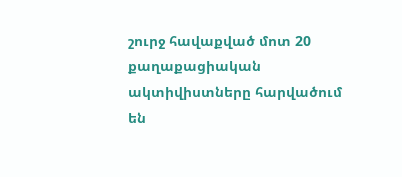շուրջ հավաքված մոտ 20 քաղաքացիական ակտիվիստները հարվածում են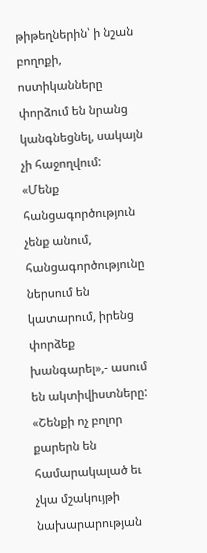թիթեղներին՝ ի նշան բողոքի, ոստիկանները փորձում են նրանց կանգնեցնել, սակայն չի հաջողվում:
«Մենք հանցագործություն չենք անում, հանցագործությունը ներսում են կատարում, իրենց փորձեք խանգարել»,- ասում են ակտիվիստները:
«Շենքի ոչ բոլոր քարերն են համարակալած եւ չկա մշակույթի նախարարության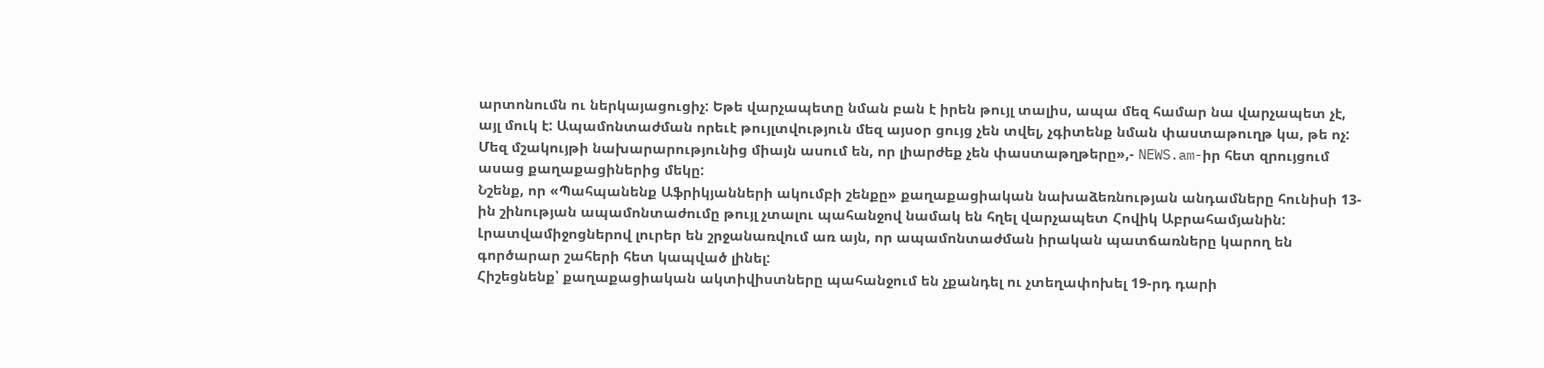արտոնումն ու ներկայացուցիչ: Եթե վարչապետը նման բան է իրեն թույլ տալիս, ապա մեզ համար նա վարչապետ չէ, այլ մուկ է: Ապամոնտաժման որեւէ թույլտվություն մեզ այսօր ցույց չեն տվել, չգիտենք նման փաստաթուղթ կա, թե ոչ: Մեզ մշակույթի նախարարությունից միայն ասում են, որ լիարժեք չեն փաստաթղթերը»,- NEWS.am-իր հետ զրույցում ասաց քաղաքացիներից մեկը:
Նշենք, որ «Պահպանենք Աֆրիկյանների ակումբի շենքը» քաղաքացիական նախաձեռնության անդամները հունիսի 13-ին շինության ապամոնտաժումը թույլ չտալու պահանջով նամակ են հղել վարչապետ Հովիկ Աբրահամյանին: Լրատվամիջոցներով լուրեր են շրջանառվում առ այն, որ ապամոնտաժման իրական պատճառները կարող են գործարար շահերի հետ կապված լինել:
Հիշեցնենք՝ քաղաքացիական ակտիվիստները պահանջում են չքանդել ու չտեղափոխել 19-րդ դարի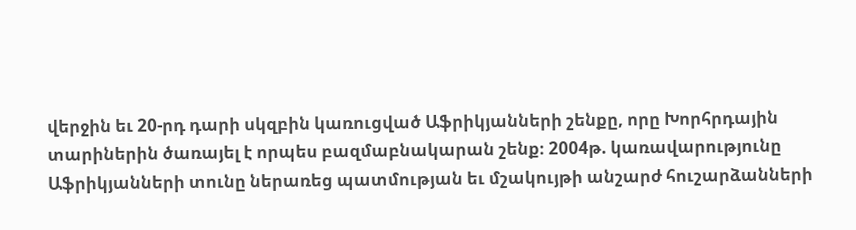վերջին եւ 20-րդ դարի սկզբին կառուցված Աֆրիկյանների շենքը, որը Խորհրդային տարիներին ծառայել է որպես բազմաբնակարան շենք։ 2004թ. կառավարությունը Աֆրիկյանների տունը ներառեց պատմության եւ մշակույթի անշարժ հուշարձանների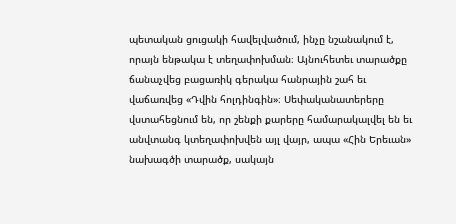պետական ցուցակի հավելվածում, ինչը նշանակում է, որայն ենթակա է տեղափոխման։ Այնուհետեւ տարածքը ճանաչվեց բացառիկ գերակա հանրային շահ եւ վաճառվեց «Դվին հոլդինգին»։ Սեփականատերերը վստահեցնում են, որ շենքի քարերը համարակալվել են եւ անվտանգ կտեղափոխվեն այլ վայր, ապա «Հին Երեւան» նախագծի տարածք, սակայն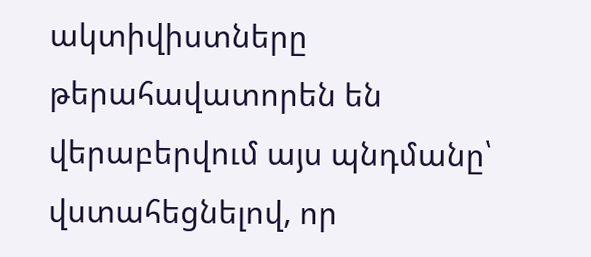ակտիվիստները թերահավատորեն են վերաբերվում այս պնդմանը՝ վստահեցնելով, որ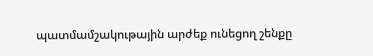պատմամշակութային արժեք ունեցող շենքը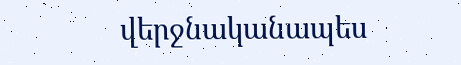վերջնականապես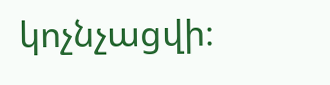կոչնչացվի։